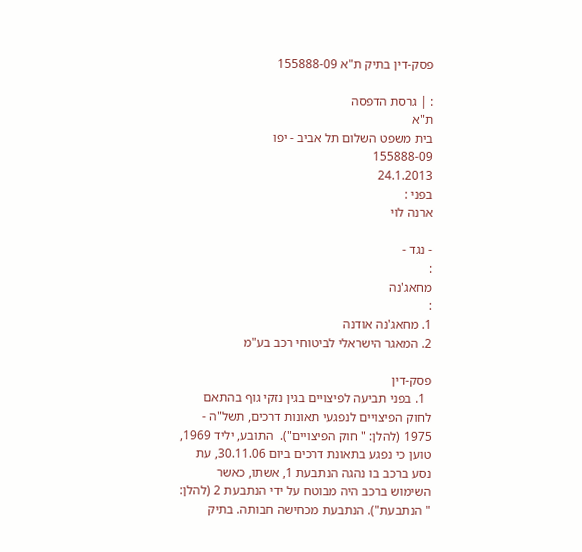פסק-דין בתיק ת"א 155888-09

: | גרסת הדפסה
ת"א
בית משפט השלום תל אביב - יפו
155888-09
24.1.2013
בפני :
ארנה לוי

- נגד -
:
מחאג'נה
:
1. מחאג'נה אודנה
2. המאגר הישראלי לביטוחי רכב בע"מ

פסק-דין
  1. בפני תביעה לפיצויים בגין נזקי גוף בהתאם לחוק הפיצויים לנפגעי תאונות דרכים, תשל"ה - 1975 (להלן: " חוק הפיצויים").  התובע, יליד 1969, טוען כי נפגע בתאונת דרכים ביום 30.11.06, עת נסע ברכב בו נהגה הנתבעת 1, אשתו, כאשר השימוש ברכב היה מבוטח על ידי הנתבעת 2 (להלן: " הנתבעת"). הנתבעת מכחישה חבותה. בתיק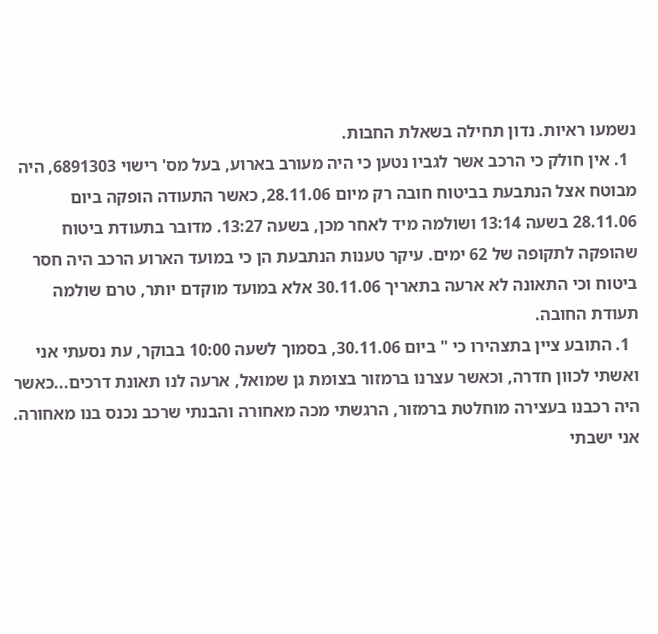נשמעו ראיות. נדון תחילה בשאלת החבות.
  1. אין חולק כי הרכב אשר לגביו נטען כי היה מעורב בארוע, בעל מס' רישוי 6891303, היה מבוטח אצל הנתבעת בביטוח חובה רק מיום 28.11.06, כאשר התעודה הופקה ביום 28.11.06 בשעה 13:14 ושולמה מיד לאחר מכן, בשעה 13:27. מדובר בתעודת ביטוח שהופקה לתקופה של 62 ימים. עיקר טענות הנתבעת הן כי במועד הארוע הרכב היה חסר ביטוח וכי התאונה לא ארעה בתאריך 30.11.06 אלא במועד מוקדם יותר, טרם שולמה תעודת החובה.
  1. התובע ציין בתצהירו כי " ביום 30.11.06, בסמוך לשעה 10:00 בבוקר, עת נסעתי אני ואשתי לכוון חדרה, וכאשר עצרנו ברמזור בצומת גן שמואל, ארעה לנו תאונת דרכים...כאשר היה רכבנו בעצירה מוחלטת ברמזור, הרגשתי מכה מאחורה והבנתי שרכב נכנס בנו מאחורה. אני ישבתי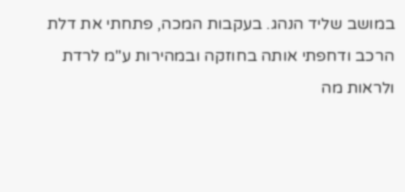במושב שליד הנהג. בעקבות המכה, פתחתי את דלת הרכב ודחפתי אותה בחוזקה ובמהירות ע"מ לרדת ולראות מה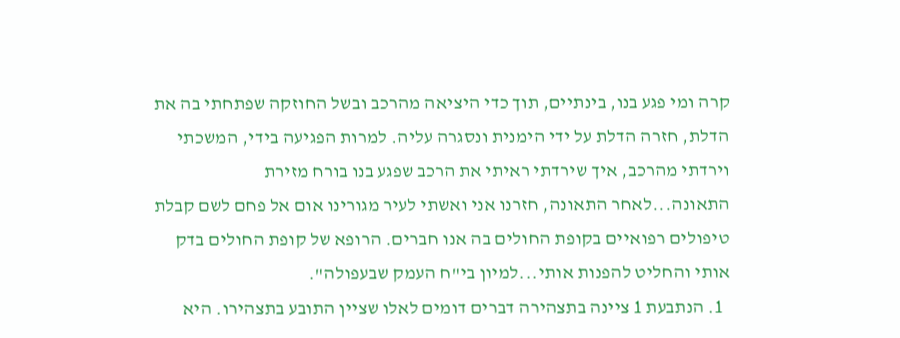קרה ומי פגע בנו, בינתיים, תוך כדי היציאה מהרכב ובשל החוזקה שפתחתי בה את הדלת, חזרה הדלת על ידי הימנית ונסגרה עליה. למרות הפגיעה בידי, המשכתי וירדתי מהרכב, איך שירדתי ראיתי את הרכב שפגע בנו בורח מזירת התאונה...לאחר התאונה, חזרנו אני ואשתי לעיר מגורינו אום אל פחם לשם קבלת טיפולים רפואיים בקופת החולים בה אנו חברים. הרופא של קופת החולים בדק אותי והחליט להפנות אותי...למיון בי"ח העמק שבעפולה".
  1. הנתבעת 1 ציינה בתצהירה דברים דומים לאלו שציין התובע בתצהירו. היא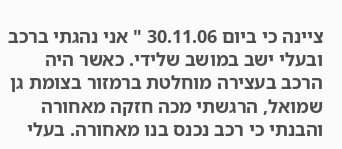ציינה כי ביום 30.11.06 " אני נהגתי ברכב ובעלי ישב במושב שלידי. כאשר היה הרכב בעצירה מוחלטת ברמזור בצומת גן שמואל, הרגשתי מכה חזקה מאחורה והבנתי כי רכב נכנס בנו מאחורה. בעלי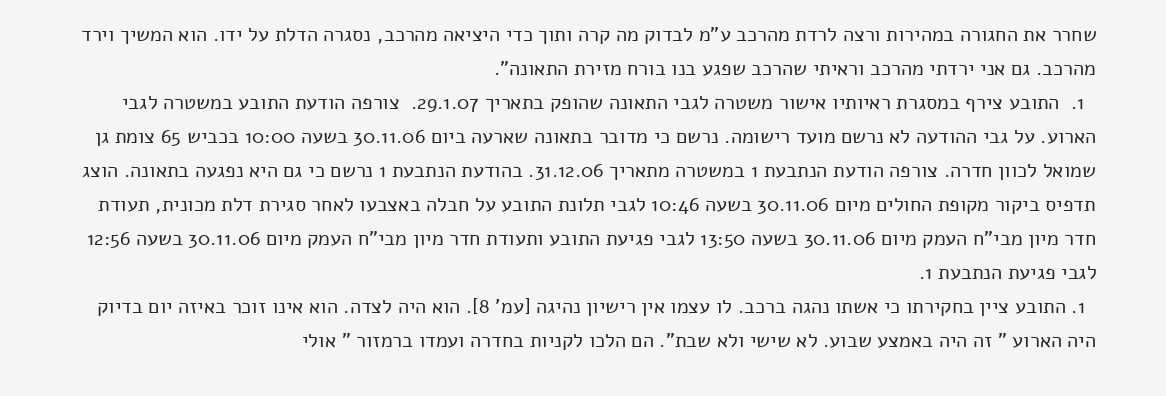שחרר את החגורה במהירות ורצה לרדת מהרכב ע"מ לבדוק מה קרה ותוך כדי היציאה מהרכב, נסגרה הדלת על ידו. הוא המשיך וירד מהרכב. גם אני ירדתי מהרכב וראיתי שהרכב שפגע בנו בורח מזירת התאונה".
  1.  התובע צירף במסגרת ראיותיו אישור משטרה לגבי התאונה שהופק בתאריך 29.1.07.  צורפה הודעת התובע במשטרה לגבי הארוע. על גבי ההודעה לא נרשם מועד רישומה. נרשם כי מדובר בתאונה שארעה ביום 30.11.06 בשעה 10:00 בכביש 65 צומת גן שמואל לכוון חדרה. צורפה הודעת הנתבעת 1 במשטרה מתאריך 31.12.06. בהודעת הנתבעת 1 נרשם כי גם היא נפגעה בתאונה. הוצג תדפיס ביקור מקופת החולים מיום 30.11.06 בשעה 10:46 לגבי תלונת התובע על חבלה באצבעו לאחר סגירת דלת מכונית, תעודת חדר מיון מבי"ח העמק מיום 30.11.06 בשעה 13:50 לגבי פגיעת התובע ותעודת חדר מיון מבי"ח העמק מיום 30.11.06 בשעה 12:56 לגבי פגיעת הנתבעת 1.
  1. התובע ציין בחקירתו כי אשתו נהגה ברכב. לו עצמו אין רישיון נהיגה [עמ' 8]. הוא היה לצדה. הוא אינו זוכר באיזה יום בדיוק היה הארוע " זה היה באמצע שבוע. לא שישי ולא שבת". הם הלכו לקניות בחדרה ועמדו ברמזור " אולי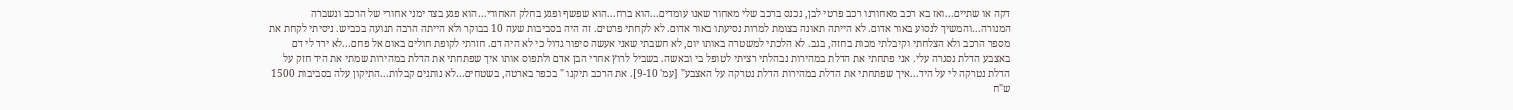דקה או שתיים...ואז בא רכב מאחורנו רכב פרטי לבן, נכנס ברכב שלי מאחור שאנו עומדים...הוא ברח...הוא שפשף ופגע בחלק האחורי...הוא פגע בצד ימני אחורי של הרכב ונשברה המנורה...והמשיך לנסוע באור אדום. לא הייתה תאונה בצומת למרות נסיעתו באור אדום. לא לקחתי פרטים. זה היה בסביבות שעה 10 בבוקר ולא הייתה הרבה תנועה בכביש. ניסיתי לקחת את מספר הרכב ולא הצלחתי וקיבלתי מכות בחזה, בגב. לא הלכתי למשטרה באותו יום, לא חשבתי שאני אעשה סיפור גדול כי לא היה דם. חזרתי לקופת חולים באום אל פחם...לא ירד לי דם באצבע הדלת נסגרה עלי. אני פתחתי את הדלת במהירות נבהלתי רציתי לטופל בי ובאשה. בשביל לרוץ אחרי הבן אדם ולתפוס אותו איך שפתחתי את הדלת במהירות שמתי את היד חזק על הדלת נטרקה לי על היד...איך שפתחתי את הדלת במהירות הדלת נטרקה על האצבע" [עמ' 9-10]. את הרכב תיקנו " בכפר בארטה, בשטחים...לא נותנים קבלות...התיקון עלה בסביבות 1500 ש"ח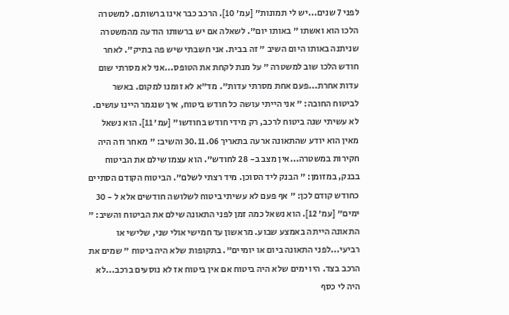לפני 7 שנים...יש לי תמונות" [עמ' 10]. הרכב כבר אינו ברשותם. למשטרה הלכו הוא ואשתו " באותו יום". לשאלה אם יש ברשותו הודעה מהמשטרה שניתנה באותו היום השיב " זה בבית. אני חשבתי שיש פה בתיק". לאחר חודש הלכו שוב למשטרה " על מנת לקחת את הטופס...אני לא מסרתי שום עדות אחרת...פעם אחת מסרתי עדות". מד"א לא זומנו למקום. באשר לביטוח החובה: " אני הייתי עושה כל חודש ביטוח, איך שנגמר היינו עושים. לא עשיתי שנה ביטוח לרכב, רק מידי חודש בחודשו" [עמ' 11]. הוא נשאל מאין הוא יודע שהתאונה ארעה בתאריך 30.11.06 והשיב: " מאחר וזה היה חקירות במשטרה...אין מצב ב- 28 לחודש". הוא עצמו שילם את הביטוח בבנק, במזומן: " הבנק ליד הסוכן. מיד רצתי לשלם". הביטוח הקודם הסתיים כחודש קודם לכן: " אף פעם לא עשיתי ביטוח לשלושה חודשים אלא ל - 30 ימים" [עמ' 12]. הוא נשאל כמה זמן לפני התאונה שילם את הביטוח והשיב: " התאונה הייתה באמצע שבוע. מראשון עד חמישי אולי שני, שלישי או רביעי...לפני התאונה ביום או יומיים". בתקופות שלא היה ביטוח " שמים את הרכב בצד. היו ימים שלא היה ביטוח אם אין ביטוח אז לא נוסעים ברכב...לא היה לי כסף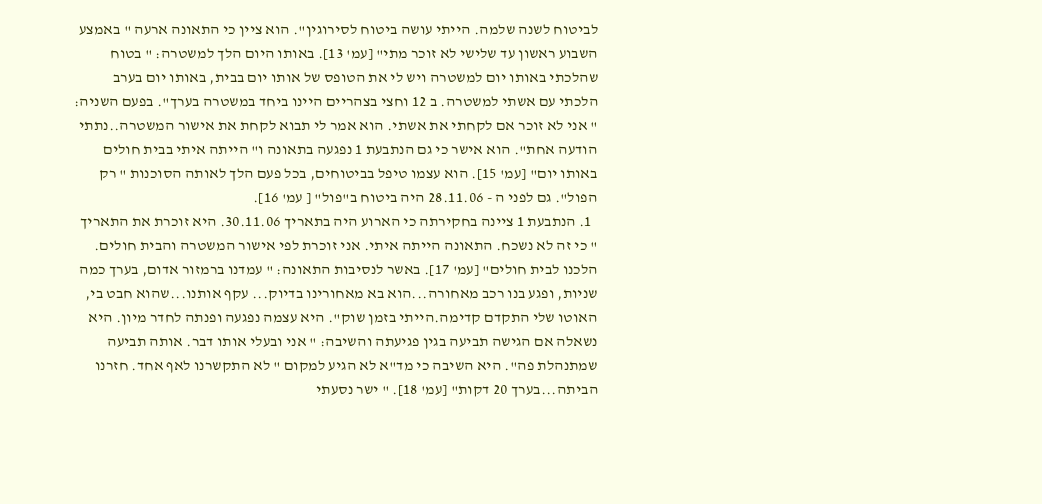לביטוח לשנה שלמה. הייתי עושה ביטוח לסירוגין". הוא ציין כי התאונה ארעה " באמצע השבוע ראשון עד שלישי לא זוכר מתי" [עמ' 13]. באותו היום הלך למשטרה: " בטוח שהלכתי באותו יום למשטרה ויש לי את הטופס של אותו יום בבית, באותו יום בערב הלכתי עם אשתי למשטרה. ב 12 וחצי בצהריים היינו ביחד במשטרה בערך". בפעם השניה: " אני לא זוכר אם לקחתי את אשתי. הוא אמר לי תבוא לקחת את אישור המשטרה..נתתי הודעה אחת". הוא אישר כי גם הנתבעת 1 נפגעה בתאונה ו" הייתה איתי בבית חולים באותו יום" [עמ' 15]. הוא עצמו טיפל בביטוחים, בכל פעם הלך לאותה הסוכנות " רק הפול". גם לפני ה - 28.11.06 היה ביטוח ב"פול" [ עמ' 16].
  1. הנתבעת 1 ציינה בחקירתה כי הארוע היה בתאריך 30.11.06. היא זוכרת את התאריך " כי זה לא נשכח. התאונה הייתה איתי. אני זוכרת לפי אישור המשטרה והבית חולים. הלכנו לבית חולים" [עמ' 17]. באשר לנסיבות התאונה: " עמדנו ברמזור אדום, בערך כמה שניות, ופגע בנו רכב מאחורה...הוא בא מאחורינו בדיוק... עקף אותנו...שהוא חבט בי, האוטו שלי התקדם קדימה.הייתי בזמן שוק". היא עצמה נפגעה ופנתה לחדר מיון. היא נשאלה אם הגישה תביעה בגין פגיעתה והשיבה: " אני ובעלי אותו דבר. אותה תביעה שמתנהלת פה". היא השיבה כי מד"א לא הגיע למקום " לא התקשרנו לאף אחד. חזרנו הביתה...בערך 20 דקות" [עמ' 18]. " ישר נסעתי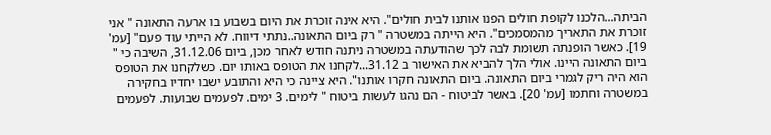הביתה...הלכנו לקופת חולים הפנו אותנו לבית חולים". היא אינה זוכרת את היום בשבוע בו ארעה התאונה " אני זוכרת את התאריך מהמסמכים". היא הייתה במשטרה " רק ביום התאונה..נתתי דיווח. לא הייתי עוד פעם" [עמ' 19]. כאשר הופנתה תשומת לבה לכך שהודעתה במשטרה ניתנה חודש לאחר מכן, ביום 31.12.06, השיבה כי " ביום התאונה היינו. אולי הלך להביא את האישור ב 31.12...לקחנו את הטופס באותו יום. כשלקחנו את הטופס הוא היה ריק לגמרי ביום התאונה. ביום התאונה חקרו אותנו". היא ציינה כי היא והתובע ישבו יחדיו בחקירה במשטרה וחתמו [עמ' 20]. באשר לביטוח - הם נהגו לעשות ביטוח " לימים. 3 ימים. לפעמים שבועות. לפעמים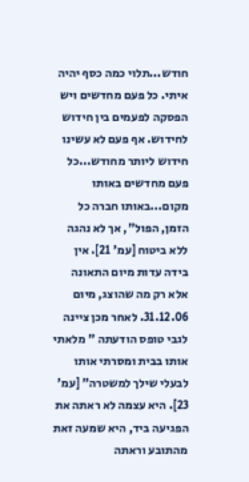חודש...תלוי כמה כסף יהיה איתי. כל פעם מחדשים ויש הפסקה לפעמים בין חידוש לחידוש. אף פעם לא עשינו חידוש ליותר מחודש...כל פעם מחדשים באותו מקום...באותו חברה כל הזמן, הפול", אך לא נהגה ללא ביטוח [עמ' 21]. אין בידה עדות מיום התאונה אלא רק מה שהוצג, מיום 31.12.06. לאחר מכן ציינה לגבי טופס הודעתה " מלאתי אותו בבית ומסרתי אותו לבעלי שילך למשטרה" [עמ' 23]. היא עצמה לא ראתה את הפגיעה ביד, היא שמעה זאת מהתובע וראתה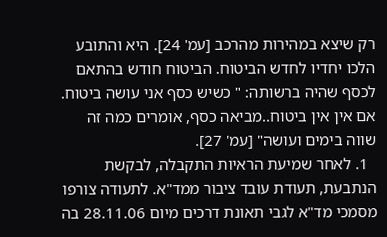רק שיצא במהירות מהרכב [עמ' 24]. היא והתובע הלכו יחדיו לחדש הביטוח. הביטוח חודש בהתאם לכסף שהיה ברשותה: " כשיש כסף אני עושה ביטוח. אם אין אין ביטוח..מביאה כסף, אומרים כמה זה שווה בימים ועושה" [עמ' 27].
  1. לאחר שמיעת הראיות התקבלה, לבקשת הנתבעת, תעודת עובד ציבור ממד"א. לתעודה צורפו מסמכי מד"א לגבי תאונת דרכים מיום 28.11.06 בה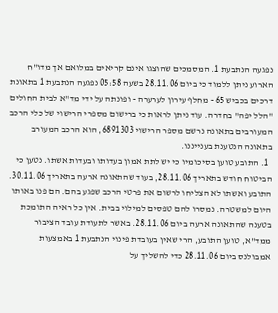נפגעה הנתבעת 1. המסמכים שהוצגו אינם קריאים במלואם אך מדו"ח הארוע ניתן ללמוד כי ביום 28.11.06 בשעה 05:58 נפגעה הנתבעת 1 בתאונת דרכים בכביש 65 - מחלף עירון לערערה - ופונתה על ידי מד"א לבית החולים "הלל יפה" בחדרה. עוד ניתן לראות כי ברישום מספרי הרישוי של כלי הרכב המעורבים בתאונה נרשם מספר הרישוי 6891303, הוא הרכב המעורב בתאונה הנטענת בענייננו.
  1. התובע טוען בסיכומיו כי יש לתת אמון בעדותו ובעדות אשתו. נטען כי הביטוח חודש בתאריך 28.11.06, בעוד שהתאונה ארעה בתאריך 30.11.06. התובע ואשתו לא הצליחו לרשום את פרטי הרכב שפגע בהם. הם פנו באותו היום למשטרה. נמסרו להם טפסים למילוי בבית. אין כל ראיה התומכת בטענה שהתאונה ארעה ביום 28.11.06. באשר לתעודת עובד הציבור ממד"א, טוען התובע, הרי שאין בעובדת פינוי הנתבעת 1 באמצעות אמבולנס ביום 28.11.06 כדי להשליך על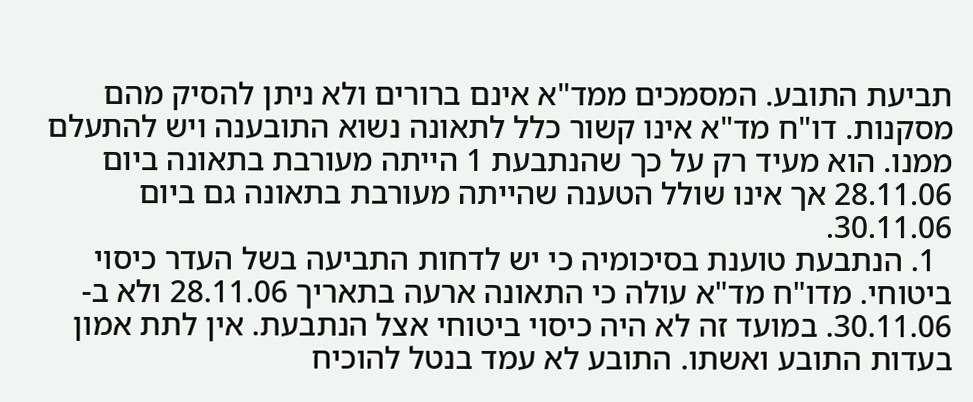תביעת התובע. המסמכים ממד"א אינם ברורים ולא ניתן להסיק מהם מסקנות. דו"ח מד"א אינו קשור כלל לתאונה נשוא התובענה ויש להתעלם ממנו. הוא מעיד רק על כך שהנתבעת 1 הייתה מעורבת בתאונה ביום 28.11.06 אך אינו שולל הטענה שהייתה מעורבת בתאונה גם ביום 30.11.06.
  1. הנתבעת טוענת בסיכומיה כי יש לדחות התביעה בשל העדר כיסוי ביטוחי. מדו"ח מד"א עולה כי התאונה ארעה בתאריך 28.11.06 ולא ב- 30.11.06. במועד זה לא היה כיסוי ביטוחי אצל הנתבעת. אין לתת אמון בעדות התובע ואשתו. התובע לא עמד בנטל להוכיח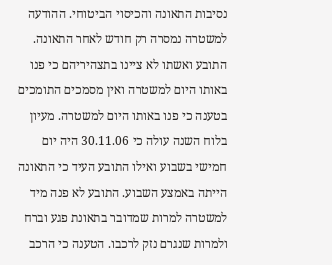נסיבות התאונה והכיסוי הביטוחי. ההודעה למשטרה נמסרה רק חודש לאחר התאונה. התובע ואשתו לא ציינו בתצהיריהם כי פנו באותו היום למשטרה ואין מסמכים התומכים בטענה כי פנו באותו היום למשטרה. מעיון בלוח השנה עולה כי 30.11.06 היה יום חמישי בשבוע ואילו התובע העיד כי התאונה הייתה באמצע השבוע. התובע לא פנה מיד למשטרה למרות שמדובר בתאונת פגע וברח ולמרות שנגרם נזק לרכבו. הטענה כי הרכב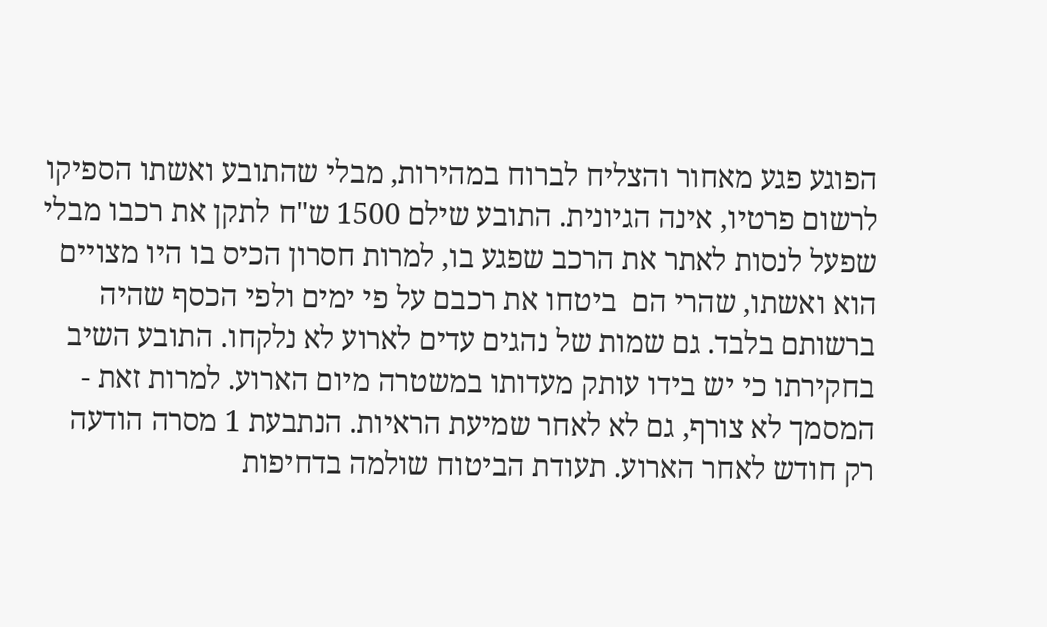הפוגע פגע מאחור והצליח לברוח במהירות, מבלי שהתובע ואשתו הספיקו לרשום פרטיו, אינה הגיונית. התובע שילם 1500 ש"ח לתקן את רכבו מבלי שפעל לנסות לאתר את הרכב שפגע בו, למרות חסרון הכיס בו היו מצויים הוא ואשתו, שהרי הם  ביטחו את רכבם על פי ימים ולפי הכסף שהיה ברשותם בלבד. גם שמות של נהגים עדים לארוע לא נלקחו. התובע השיב בחקירתו כי יש בידו עותק מעדותו במשטרה מיום הארוע. למרות זאת - המסמך לא צורף, גם לא לאחר שמיעת הראיות. הנתבעת 1 מסרה הודעה רק חודש לאחר הארוע. תעודת הביטוח שולמה בדחיפות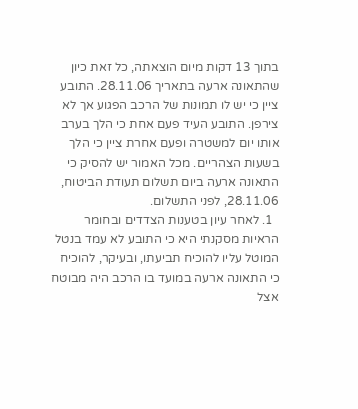בתוך 13 דקות מיום הוצאתה, כל זאת כיון שהתאונה ארעה בתאריך 28.11.06. התובע ציין כי יש לו תמונות של הרכב הפגוע אך לא צירפן. התובע העיד פעם אחת כי הלך בערב אותו יום למשטרה ופעם אחרת ציין כי הלך בשעות הצהריים. מכל האמור יש להסיק כי התאונה ארעה ביום תשלום תעודת הביטוח, 28.11.06, לפני התשלום.
  1. לאחר עיון בטענות הצדדים ובחומר הראיות מסקנתי היא כי התובע לא עמד בנטל המוטל עליו להוכיח תביעתו, ובעיקר, להוכיח כי התאונה ארעה במועד בו הרכב היה מבוטח אצל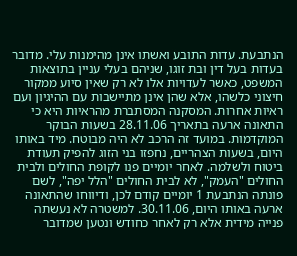הנתבעת. עדות התובע ואשתו אינן מהימנות עלי. מדובר בעדות בעל דין ובת זוגו, שניהם בעלי עניין בתוצאות המשפט, כאשר לעדויות אלו לא רק שאין סיוע ממקור חיצוני כלשהו, אלא שהן אינן מתיישבות עם ההיגיון ועם ראיות אחרות. המסקנה המסתברת מהראיות היא כי התאונה ארעה בתאריך 28.11.06 בשעות הבוקר המוקדמות. במועד זה הרכב לא היה מבוטח. מיד באותו היום, בשעות הצהריים, נחפזו בני הזוג להפיק תעודת ביטוח ולשלמה. לאחר יומיים פנו לקופת החולים ולבית החולים "העמק", לא לבית החולים "הלל יפה", לשם פונתה הנתבעת 1 יומיים קודם לכן, ודיווחו שהתאונה ארעה באותו היום, 30.11.06. למשטרה לא נעשתה פנייה מידית אלא רק לאחר כחודש ונטען שמדובר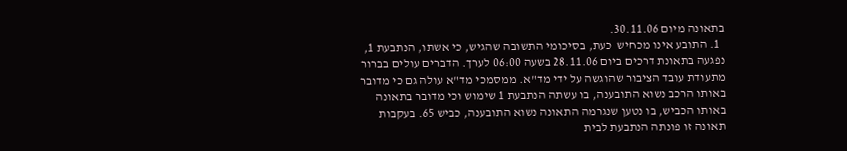בתאונה מיום 30.11.06.
  1. התובע אינו מכחיש  כעת, בסיכומי התשובה שהגיש, כי אשתו, הנתבעת 1, נפגעה בתאונת דרכים ביום 28.11.06 בשעה 06:00 לערך. הדברים עולים בברור מתעודת עובד הציבור שהוגשה על ידי מד"א. ממסמכי מד"א עולה גם כי מדובר באותו הרכב נשוא התובענה, בו עשתה הנתבעת 1 שימוש וכי מדובר בתאונה באותו הכביש, בו נטען שנגרמה התאונה נשוא התובענה, כביש 65. בעקבות תאונה זו פונתה הנתבעת לבית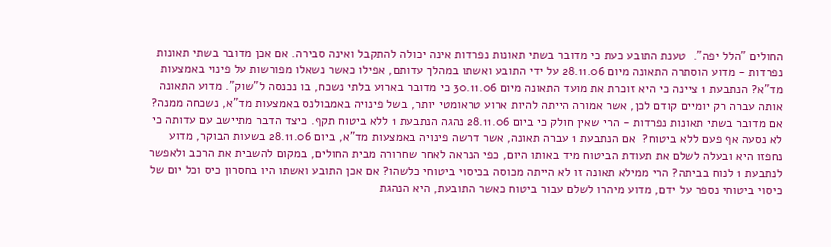החולים "הלל יפה".  טענת התובע כעת כי מדובר בשתי תאונות נפרדות אינה יכולה להתקבל ואינה סבירה. אם אכן מדובר בשתי תאונות נפרדות - מדוע הוסתרה התאונה מיום 28.11.06 על ידי התובע ואשתו במהלך עדותם, אפילו כאשר נשאלו מפורשות על פינוי באמצעות מד"א? הנתבעת 1 ציינה כי היא זוכרת את מועד התאונה מיום 30.11.06 כי מדובר בארוע בלתי נשכח, בו נכנסה ל"שוק". מדוע התאונה אותה עברה רק יומיים קודם לכן, אשר אמורה הייתה להיות ארוע טראומטי יותר, בשל פינויה באמבולנס באמצעות מד"א, נשכחה ממנה?  אם מדובר בשתי תאונות נפרדות - הרי שאין חולק כי ביום 28.11.06 נהגה הנתבעת 1 ללא ביטוח תקף. כיצד הדבר מתיישב עם עדותה כי לא נסעה אף פעם ללא ביטוח?  אם הנתבעת 1 עברה תאונה, אשר דרשה פינויה באמצעות מד"א, ביום 28.11.06 בשעות הבוקר, מדוע נחפזו היא ובעלה לשלם את תעודת הביטוח מיד באותו היום, כפי הנראה לאחר שחרורה מבית החולים, במקום להשבית את הרכב ולאפשר לנתבעת 1 לנוח בביתה? הרי ממילא תאונה זו לא הייתה מכוסה בכיסוי ביטוחי כלשהו? אם אכן התובע ואשתו היו בחסרון כיס וכל יום של כיסוי ביטוחי נספר על ידם, מדוע מיהרו לשלם עבור ביטוח כאשר התובעת, היא הנהגת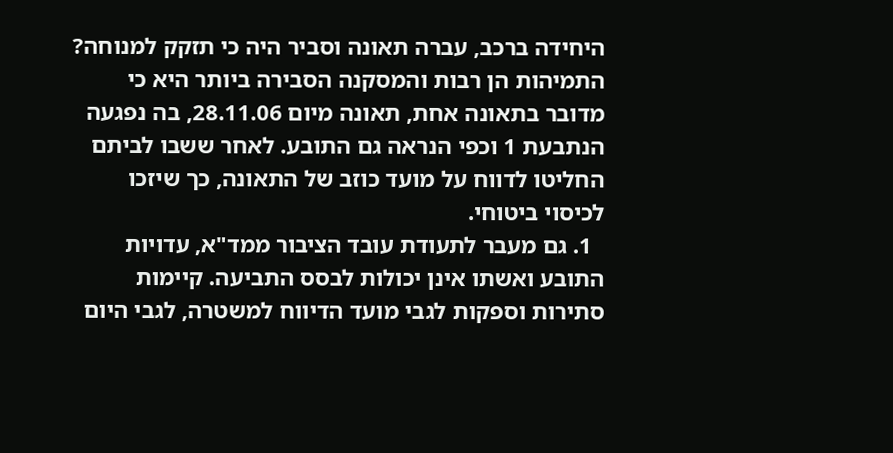היחידה ברכב, עברה תאונה וסביר היה כי תזקק למנוחה? התמיהות הן רבות והמסקנה הסבירה ביותר היא כי מדובר בתאונה אחת, תאונה מיום 28.11.06, בה נפגעה הנתבעת 1 וכפי הנראה גם התובע. לאחר ששבו לביתם החליטו לדווח על מועד כוזב של התאונה, כך שיזכו לכיסוי ביטוחי.
  1. גם מעבר לתעודת עובד הציבור ממד"א, עדויות התובע ואשתו אינן יכולות לבסס התביעה. קיימות סתירות וספקות לגבי מועד הדיווח למשטרה, לגבי היום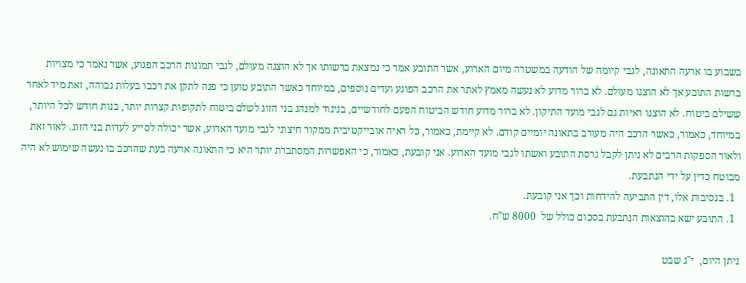בשבוע בו ארעה התאונה, לגבי קיומה של הודעה במשטרה מיום הארוע, אשר התובע אמר כי נמצאת ברשותו אך לא הוצגה מעולם, לגבי תמונות הרכב הפגוע, אשר נאמר כי מצויות ברשות התובע אך לא הוצגו מעולם. לא ברור מדוע לא נעשה מאמץ לאתר את הרכב הפוגע ועדים נוספים, במיוחד כאשר התובע טוען כי פנה לתקן את רכבו בעלות גבוהה, זאת מיד לאחר ששילם ביטוח. לא הוצגו ראיות גם לגבי מועד התיקון. לא ברור מדוע חודש הביטוח הפעם לחודשיים, בניגוד למנהג בני הזוג לשלם ביטוח לתקופות קצרות יותר, בנות חודש לכל היותר, במיוחד, כאמור, כאשר הרכב היה מעורב בתאונה יומיים קודם. לא קיימת, כאמור, כל ראיה אובייקטיבית ממקור חיצוני לגבי מועד הארוע, אשר יכולה לסייע לעדות בני הזוג. לאור זאת ולאור הספקות הרבים לא ניתן לקבל גרסת התובע ואשתו לגבי מועד הארוע. אני קובעת, כאמור, כי האפשרות המסתברת יותר היא כי התאונה ארעה בעת שהרכב בו נעשה שימוש לא היה מבוטח כדין על ידי הנתבעת.
  1. בנסיבות אלו, דין התביעה להידחות וכך אני קובעת.
  1. התובע ישא בהוצאות הנתבעת בסכום כולל של  8000 ש"ח.

ניתן היום,  י"ג שבט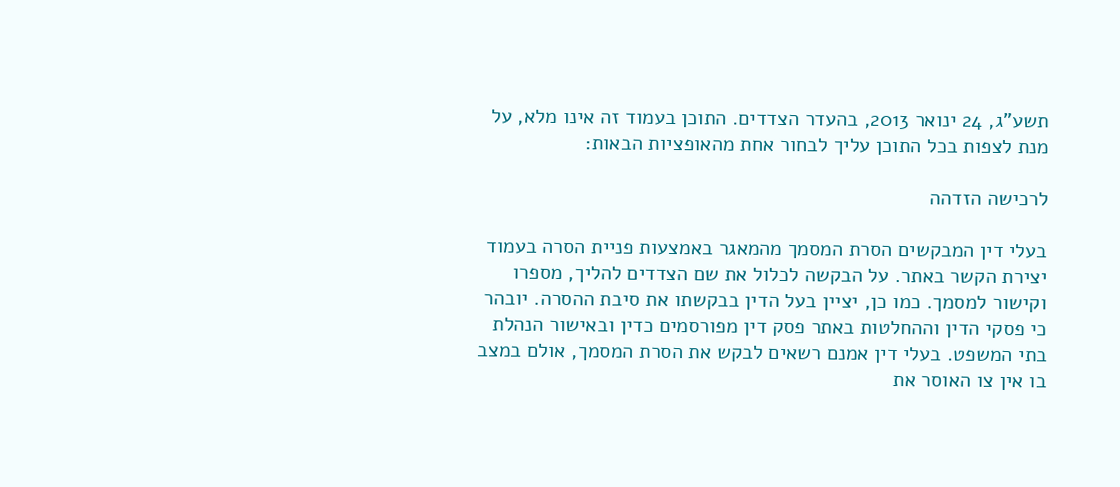תשע"ג, 24 ינואר 2013, בהעדר הצדדים. התוכן בעמוד זה אינו מלא, על מנת לצפות בכל התוכן עליך לבחור אחת מהאופציות הבאות:

לרכישה הזדהה

בעלי דין המבקשים הסרת המסמך מהמאגר באמצעות פניית הסרה בעמוד יצירת הקשר באתר. על הבקשה לכלול את שם הצדדים להליך, מספרו וקישור למסמך. כמו כן, יציין בעל הדין בבקשתו את סיבת ההסרה. יובהר כי פסקי הדין וההחלטות באתר פסק דין מפורסמים כדין ובאישור הנהלת בתי המשפט. בעלי דין אמנם רשאים לבקש את הסרת המסמך, אולם במצב בו אין צו האוסר את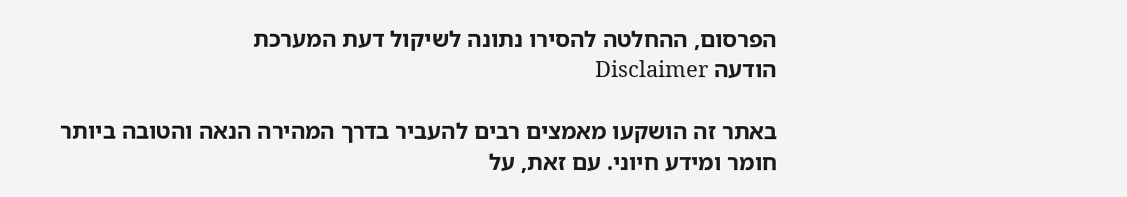הפרסום, ההחלטה להסירו נתונה לשיקול דעת המערכת
הודעה Disclaimer

באתר זה הושקעו מאמצים רבים להעביר בדרך המהירה הנאה והטובה ביותר חומר ומידע חיוני. עם זאת, על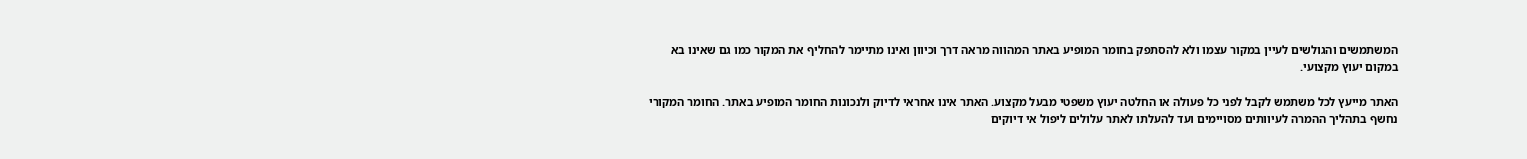המשתמשים והגולשים לעיין במקור עצמו ולא להסתפק בחומר המופיע באתר המהווה מראה דרך וכיוון ואינו מתיימר להחליף את המקור כמו גם שאינו בא במקום יעוץ מקצועי.

האתר מייעץ לכל משתמש לקבל לפני כל פעולה או החלטה יעוץ משפטי מבעל מקצוע. האתר אינו אחראי לדיוק ולנכונות החומר המופיע באתר. החומר המקורי נחשף בתהליך ההמרה לעיוותים מסויימים ועד להעלתו לאתר עלולים ליפול אי דיוקים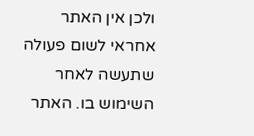ולכן אין האתר אחראי לשום פעולה שתעשה לאחר השימוש בו. האתר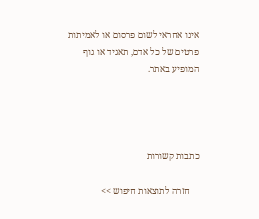אינו אחראי לשום פרסום או לאמיתות פרטים של כל אדם, תאגיד או גוף המופיע באתר.




כתבות קשורות

    חזרה לתוצאות חיפוש >>